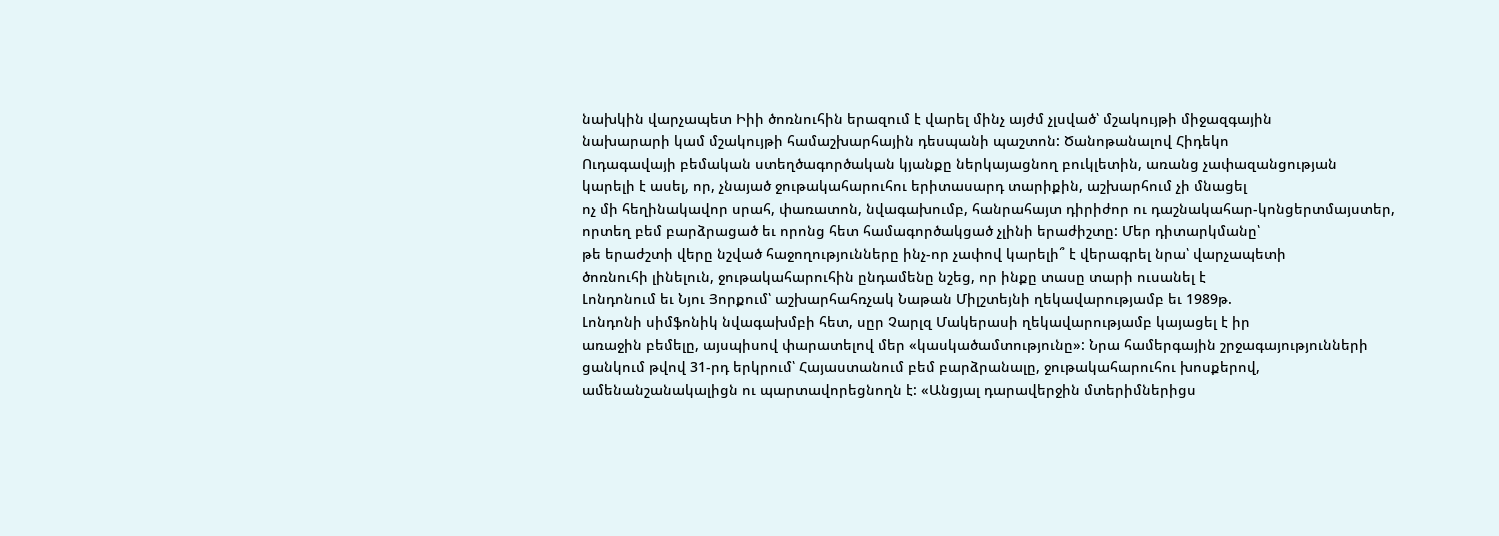նախկին վարչապետ Իիի ծոռնուհին երազում է վարել մինչ այժմ չլսված՝ մշակույթի միջազգային
նախարարի կամ մշակույթի համաշխարհային դեսպանի պաշտոն: Ծանոթանալով Հիդեկո
Ուդագավայի բեմական ստեղծագործական կյանքը ներկայացնող բուկլետին, առանց չափազանցության
կարելի է ասել, որ, չնայած ջութակահարուհու երիտասարդ տարիքին, աշխարհում չի մնացել
ոչ մի հեղինակավոր սրահ, փառատոն, նվագախումբ, հանրահայտ դիրիժոր ու դաշնակահար-կոնցերտմայստեր,
որտեղ բեմ բարձրացած եւ որոնց հետ համագործակցած չլինի երաժիշտը: Մեր դիտարկմանը՝
թե երաժշտի վերը նշված հաջողությունները ինչ-որ չափով կարելի՞ է վերագրել նրա՝ վարչապետի
ծոռնուհի լինելուն, ջութակահարուհին ընդամենը նշեց, որ ինքը տասը տարի ուսանել է
Լոնդոնում եւ Նյու Յորքում՝ աշխարհահռչակ Նաթան Միլշտեյնի ղեկավարությամբ եւ 1989թ.
Լոնդոնի սիմֆոնիկ նվագախմբի հետ, սըր Չարլզ Մակերասի ղեկավարությամբ կայացել է իր
առաջին բեմելը, այսպիսով փարատելով մեր «կասկածամտությունը»: Նրա համերգային շրջագայությունների
ցանկում թվով 31-րդ երկրում՝ Հայաստանում բեմ բարձրանալը, ջութակահարուհու խոսքերով,
ամենանշանակալիցն ու պարտավորեցնողն է: «Անցյալ դարավերջին մտերիմներիցս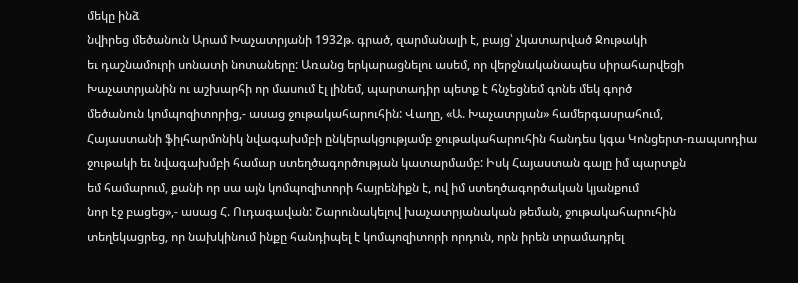մեկը ինձ
նվիրեց մեծանուն Արամ Խաչատրյանի 1932թ. գրած, զարմանալի է, բայց՝ չկատարված Ջութակի
եւ դաշնամուրի սոնատի նոտաները: Առանց երկարացնելու ասեմ, որ վերջնականապես սիրահարվեցի
Խաչատրյանին ու աշխարհի որ մասում էլ լինեմ, պարտադիր պետք է հնչեցնեմ գոնե մեկ գործ
մեծանուն կոմպոզիտորից,- ասաց ջութակահարուհին: Վաղը, «Ա. Խաչատրյան» համերգասրահում,
Հայաստանի ֆիլհարմոնիկ նվագախմբի ընկերակցությամբ ջութակահարուհին հանդես կգա Կոնցերտ-ռապսոդիա
ջութակի եւ նվագախմբի համար ստեղծագործության կատարմամբ: Իսկ Հայաստան գալը իմ պարտքն
եմ համարում, քանի որ սա այն կոմպոզիտորի հայրենիքն է, ով իմ ստեղծագործական կյանքում
նոր էջ բացեց»,- ասաց Հ. Ուդագավան: Շարունակելով խաչատրյանական թեման, ջութակահարուհին
տեղեկացրեց, որ նախկինում ինքը հանդիպել է կոմպոզիտորի որդուն, որն իրեն տրամադրել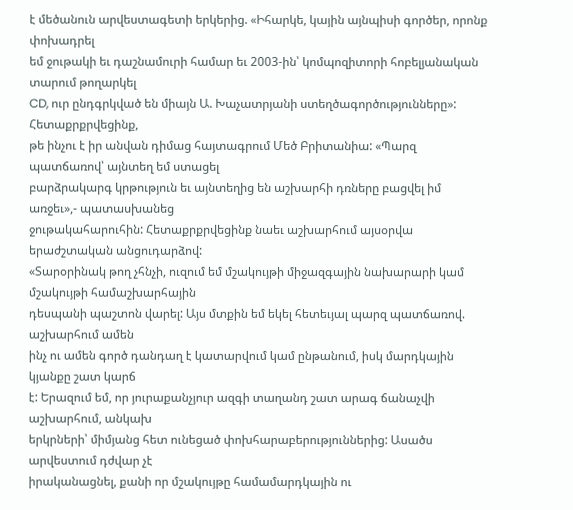է մեծանուն արվեստագետի երկերից. «Իհարկե, կային այնպիսի գործեր, որոնք փոխադրել
եմ ջութակի եւ դաշնամուրի համար եւ 2003-ին՝ կոմպոզիտորի հոբելյանական տարում թողարկել
CD, ուր ընդգրկված են միայն Ա. Խաչատրյանի ստեղծագործությունները»: Հետաքրքրվեցինք,
թե ինչու է իր անվան դիմաց հայտագրում Մեծ Բրիտանիա: «Պարզ պատճառով՝ այնտեղ եմ ստացել
բարձրակարգ կրթություն եւ այնտեղից են աշխարհի դռները բացվել իմ առջեւ»,- պատասխանեց
ջութակահարուհին: Հետաքրքրվեցինք նաեւ աշխարհում այսօրվա երաժշտական անցուդարձով:
«Տարօրինակ թող չհնչի, ուզում եմ մշակույթի միջազգային նախարարի կամ մշակույթի համաշխարհային
դեսպանի պաշտոն վարել: Այս մտքին եմ եկել հետեւյալ պարզ պատճառով. աշխարհում ամեն
ինչ ու ամեն գործ դանդաղ է կատարվում կամ ընթանում, իսկ մարդկային կյանքը շատ կարճ
է: Երազում եմ, որ յուրաքանչյուր ազգի տաղանդ շատ արագ ճանաչվի աշխարհում, անկախ
երկրների՝ միմյանց հետ ունեցած փոխհարաբերություններից: Ասածս արվեստում դժվար չէ
իրականացնել, քանի որ մշակույթը համամարդկային ու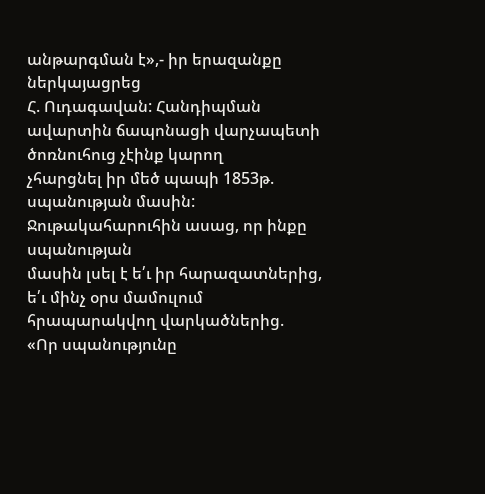անթարգման է»,- իր երազանքը ներկայացրեց
Հ. Ուդագավան: Հանդիպման ավարտին ճապոնացի վարչապետի ծոռնուհուց չէինք կարող
չհարցնել իր մեծ պապի 1853թ. սպանության մասին: Ջութակահարուհին ասաց, որ ինքը սպանության
մասին լսել է ե՛ւ իր հարազատներից, ե՛ւ մինչ օրս մամուլում հրապարակվող վարկածներից.
«Որ սպանությունը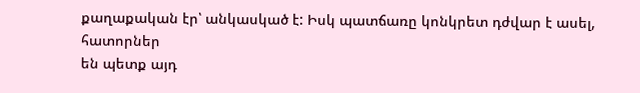քաղաքական էր՝ անկասկած է: Իսկ պատճառը կոնկրետ դժվար է ասել, հատորներ
են պետք այդ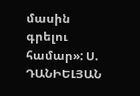մասին գրելու համար»: Ս. ԴԱՆԻԵԼՅԱՆ